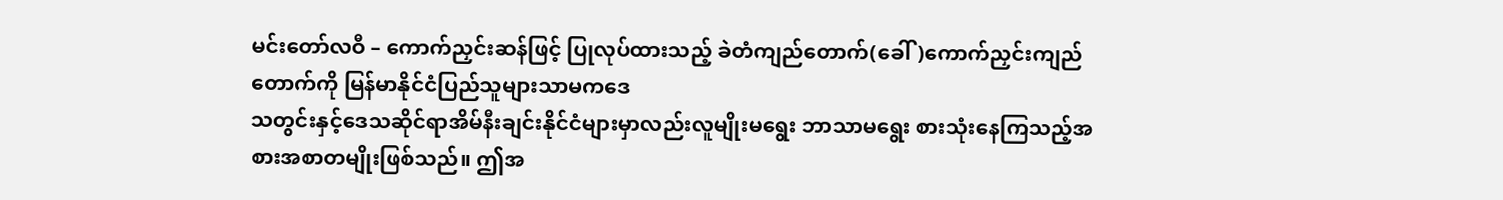မင်းတော်လဝီ – ကောက်ညှင်းဆန်ဖြင့် ပြုလုပ်ထားသည့် ခဲတံကျည်တောက်(ခေါ်)ကောက်ညှင်းကျည်တောက်ကို မြန်မာနိုင်ငံပြည်သူများသာမကဒေ
သတွင်းနှင့်ဒေသဆိုင်ရာအိမ်နီးချင်းနိုင်ငံများမှာလည်းလူမျိုးမရွေး ဘာသာမရွေး စားသုံးနေကြသည့်အစားအစာတမျိုးဖြစ်သည်။ ဤအ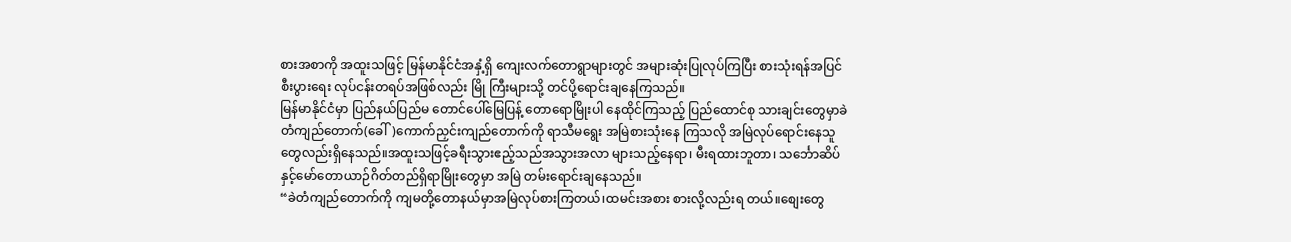စားအစာကို အထူးသဖြင့် မြန်မာနိုင်ငံအနှံ့ရှိ ကျေးလက်တောရွာများတွင် အများဆုံးပြုလုပ်ကြပြီး စားသုံးရန်အပြင်စီးပွားရေး လုပ်ငန်းတရပ်အဖြစ်လည်း မြို ကြီးများသို့ တင်ပို့ရောင်းချနေကြသည်။
မြန်မာနိုင်ငံမှာ ပြည်နယ်ပြည်မ တောင်ပေါ်မြေပြန့် တောရောမြိုးပါ နေထိုင်ကြသည့် ပြည်ထောင်စု သားချင်းတွေမှာခဲတံကျည်တောက်(ခေါ်)ကောက်ညှင်းကျည်တောက်ကို ရာသီမရွေး အမြဲစားသုံးနေ ကြသလို အမြဲလုပ်ရောင်းနေသူတွေလည်းရှိနေသည်။အထူးသဖြင့်ခရီးသွားဧည့်သည်အသွားအလာ များသည့်နေရာ၊ မီးရထားဘူတာ၊ သင်္ဘောဆိပ်နှင့်မော်တောယာဉ်ဂိတ်တည်ရှိရာမြိုးတွေမှာ အမြဲ တမ်းရောင်းချနေသည်။
“ခဲတံကျည်တောက်ကို ကျမတို့တောနယ်မှာအမြဲလုပ်စားကြတယ်၊ထမင်းအစား စားလို့လည်းရ တယ်။စျေးတွေ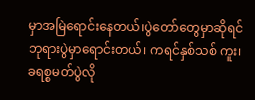မှာအမြဲရောင်းနေတယ်၊ပွဲတော်တွေမှာဆိုရင် ဘုရားပွဲမှာရောင်းတယ်၊ ကရင်နှစ်သစ် ကူး၊ခရစ္စမတ်ပွဲလို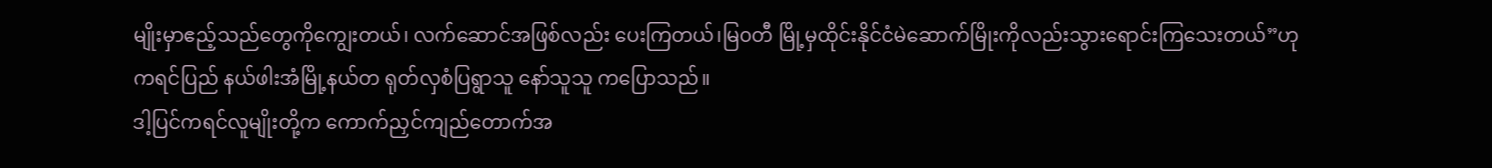မျိုးမှာဧည့်သည်တွေကိုကျွေးတယ်၊ လက်ဆောင်အဖြစ်လည်း ပေးကြတယ်၊မြ၀တီ မြို့မှထိုင်းနိုင်ငံမဲဆောက်မြိုးကိုလည်းသွားရောင်းကြသေးတယ်”ဟု ကရင်ပြည် နယ်ဖါးအံမြို့နယ်တ ရုတ်လှစံပြရွာသူ နော်သူသူ ကပြောသည်။
ဒါ့ပြင်ကရင်လူမျိုးတို့က ကောက်ညှင်ကျည်တောက်အ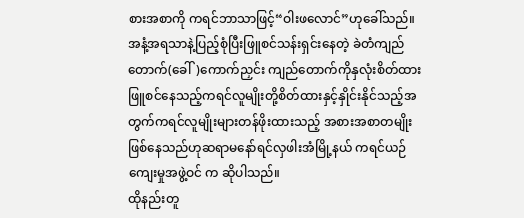စားအစာကို ကရင်ဘာသာဖြင့်“ဝါးဖလောင်”ဟုခေါ်သည်။ အနံ့အရသာနဲ့ပြည့်စုံပြီးဖြူစင်သန်းရှင်းနေတဲ့ ခဲတံကျည်တောက်(ခေါ်)ကောက်ညှင်း ကျည်တောက်ကိုနှလုံးစိတ်ထားဖြူစင်နေသည့်ကရင်လူမျိုးတို့စိတ်ထားနှင့်နှိုင်းနိုင်သည့်အတွက်ကရင်လူမျိုးများတန်ဖိုးထားသည့် အစားအစာတမျိုးဖြစ်နေသည်ဟုဆရာမနော်ရင်လှဖါးအံမြို့နယ် ကရင်ယဉ် ကျေးမှုအဖွဲ့ဝင် က ဆိုပါသည်။
ထိုနည်းတူ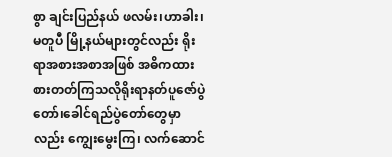စွာ ချင်းပြည်နယ် ဖလမ်း၊ဟာခါး၊မတူပီ မြို့နယ်များတွင်လည်း ရိုးရာအစားအစာအဖြစ် အဓိကထားစားတတ်ကြသလိုရိုးရာနတ်ပူဇော်ပွဲတော်၊ခေါင်ရည်ပွဲတော်တွေမှာလည်း ကျွေးမွေးကြ၊ လက်ဆောင်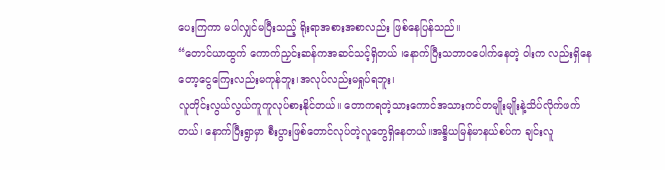ပေးကြကာ မပါလျှင်မပြီးသည့် ရိုးရာအစားအစာလည်း ဖြစ်နေပြန်သည်။
“တောင်ယာထွက် ကောက်ညှင်းဆန်ကအဆင်သင့်ရှိတယ် ၊နောက်ပြီးသဘာ၀ပေါက်နေတဲ့ ဝါးက လည်းရှိနေတော့ငွေကြေးလည်းမကုန်ဘူး၊အလုပ်လည်းမရှုပ်ရဘူး၊
လူတိုင်းလွယ်လွယ်ကူကူလုပ်စားနိုင်တယ်။ တောကရတဲ့သားကောင်အသားကင်တမျိုးမျိုးနဲ့သိပ်လိုက်ဖက်တယ်၊ နောက်ပြီးရွာမှာ စီးပွားဖြစ်တောင်လုပ်တဲ့လူတွေရှိနေတယ်။အန္ဒိယမြန်မာနယ်စပ်က ချင်းလူ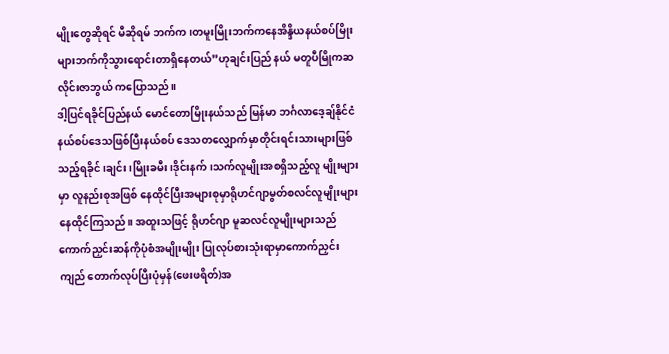မျိုးတွေဆိုရင် မီဆိုရမ် ဘက်က၊တမူးမြိုးဘက်ကနေအိန္ဒိယနယ်စပ်မြိုးများဘက်ကိုသွားရောင်းတာရှိနေတယ်”ဟုချင်းပြည် နယ် မတူပီမြိုကဆလိုင်းဇာဘွယ် ကပြောသည်။
ဒါ့ပြင်ရခိုင်ပြည်နယ် မောင်တောမြိုးနယ်သည် မြန်မာ ဘင်္ဂလာဒေ့ချ်နိုင်ငံနယ်စပ်ဒေသဖြစ်ပြီးနယ်စပ် ဒေသတလျှောက်မှာတိုင်းရင်းသားများဖြစ်သည့်ရခိုင်၊ချင်း၊မြိုးခမီး၊ဒိုင်းနက်၊သက်လူမျိုးအစရှိသည့်လူ မျိုးများမှာ လူနည်းစုအဖြစ် နေထိုင်ပြီးအများစုမှာရိုဟင်ဂျာမွတ်စလင်လူမျိုးများနေထိုင်ကြသည်။ အထူးသဖြင့် ရိုဟင်ဂျာ မူဆလင်လူမျိုးများသည် ကောက်ညှင်းဆန်ကိုပုံစံအမျိုးမျိုး ပြုလုပ်စားသုံးရာမှာကောက်ညှင်းကျည် တောက်လုပ်ပြီးပုံမှန်(ဖေးဖရိတ်)အ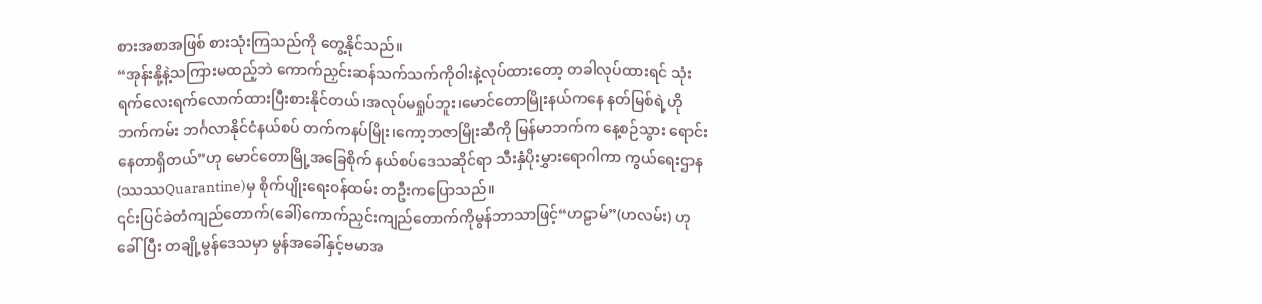စားအစာအဖြစ် စားသုံးကြသည်ကို တွေ့နိုင်သည်။
“အုန်းနို့နဲ့သကြားမထည့်ဘဲ ကောက်ညှင်းဆန်သက်သက်ကိုဝါးနဲ့လုပ်ထားတော့ တခါလုပ်ထားရင် သုံးရက်လေးရက်လောက်ထားပြီးစားနိုင်တယ်၊အလုပ်မရှုပ်ဘူး၊မောင်တောမြိုးနယ်ကနေ နတ်မြစ်ရဲ့ဟို ဘက်ကမ်း ဘင်္ဂလာနိုင်ငံနယ်စပ် တက်ကနပ်မြိုး၊ကော့ဘဇာမြိုးဆီကို မြန်မာဘက်က နေ့စဉ်သွား ရောင်းနေတာရှိတယ်”ဟု မောင်တောမြို့အခြေစိုက် နယ်စပ်ဒေသဆိုင်ရာ သီးနှံပိုးမွှားရောဂါကာ ကွယ်ရေးဌာန (ဿဿQuarantine)မှ စိုက်ပျိုးရေး၀န်ထမ်း တဦးကပြောသည်။
၎င်းပြင်ခဲတံကျည်တောက်(ခေါ်)ကောက်ညှင်းကျည်တောက်ကိုမွန်ဘာသာဖြင့်“ဟဠာမ်”(ဟလမ်း) ဟုခေါ်ပြီး တချို့မွန်ဒေသမှာ မွန်အခေါ်နှင့်ဗမာအ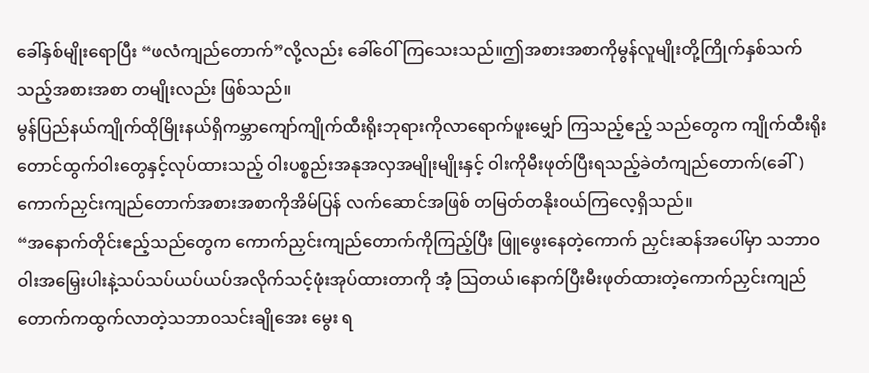ခေါ်နှစ်မျိုးရောပြီး “ဖလံကျည်တောက်”လို့လည်း ခေါ်ဝေါ်ကြသေးသည်။ဤအစားအစာကိုမွန်လူမျိုးတို့ကြိုက်နှစ်သက်သည့်အစားအစာ တမျိုးလည်း ဖြစ်သည်။
မွန်ပြည်နယ်ကျိုက်ထိုမြိုးနယ်ရှိကမ္ဘာကျော်ကျိုက်ထီးရိုးဘုရားကိုလာရောက်ဖူးမျှော် ကြသည့်ဧည့် သည်တွေက ကျိုက်ထီးရိုးတောင်ထွက်ဝါးတွေနှင့်လုပ်ထားသည့် ဝါးပစ္စည်းအနုအလှအမျိုးမျိုးနှင့် ဝါးကိုမီးဖုတ်ပြီးရသည့်ခဲတံကျည်တောက်(ခေါ်)ကောက်ညှင်းကျည်တောက်အစားအစာကိုအိမ်ပြန် လက်ဆောင်အဖြစ် တမြတ်တနိုး၀ယ်ကြလေ့ရှိသည်။
“အနောက်တိုင်းဧည့်သည်တွေက ကောက်ညှင်းကျည်တောက်ကိုကြည့်ပြီး ဖြူဖွေးနေတဲ့ကောက် ညှင်းဆန်အပေါ်မှာ သဘာဝဝါးအမြှေးပါးနဲ့သပ်သပ်ယပ်ယပ်အလိုက်သင့်ဖုံးအုပ်ထားတာကို အံ့ သြတယ်၊နောက်ပြီးမီးဖုတ်ထားတဲ့ကောက်ညှင်းကျည်တောက်ကထွက်လာတဲ့သဘာ၀သင်းချိုအေး မွေး ရ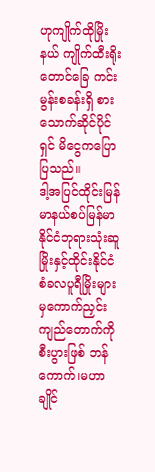ဟုကျိုက်ထိုမြိုးနယ် ကျိုက်ထီးရိုးတောင်ခြေ ကင်းမွန်းစခန်းရှိ စား သောက်ဆိုင်ပိုင်ရှင် မိငွေကပြောပြသည်။
ဒါ့အပြင်ထိုင်းမြန်မာနယ်စပ်မြန်မာနိုင်ငံဘုရားသုံးဆူမြိုးနှင့်ထိုင်းနိုင်ငံစံခလပူရီမြိုးများမှကောက်ညှင်း ကျည်တောက်ကို စီးပွားဖြစ် ဘန်ကောက်၊မဟာချိုင်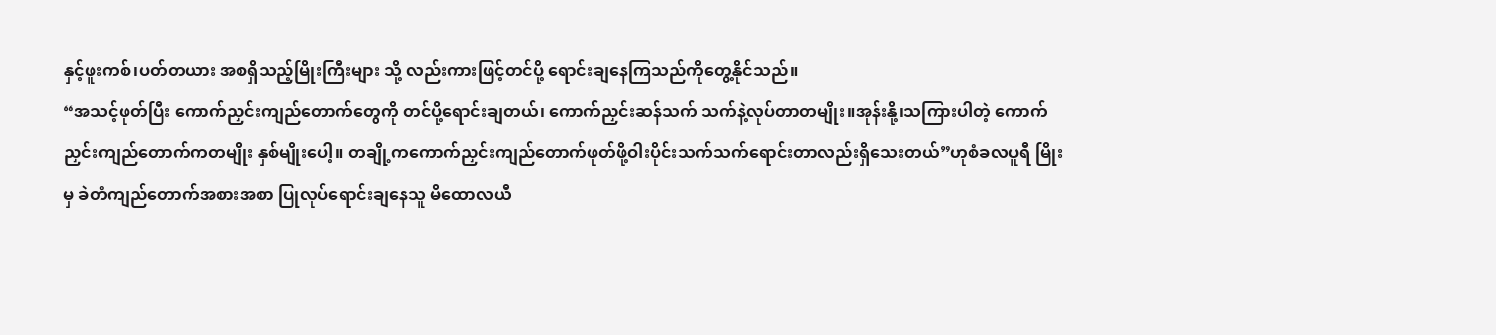နှင့်ဖူးကစ်၊ပတ်တယား အစရှိသည့်မြိုးကြီးများ သို့ လည်းကားဖြင့်တင်ပို့ ရောင်းချနေကြသည်ကိုတွေ့နိုင်သည်။
“အသင့်ဖုတ်ပြီး ကောက်ညှင်းကျည်တောက်တွေကို တင်ပို့ရောင်းချတယ်၊ ကောက်ညှင်းဆန်သက် သက်နဲ့လုပ်တာတမျိုး။အုန်းနို့၊သကြားပါတဲ့ ကောက်ညှင်းကျည်တောက်ကတမျိုး နှစ်မျိုးပေါ့။ တချို့ကကောက်ညှင်းကျည်တောက်ဖုတ်ဖို့ဝါးပိုင်းသက်သက်ရောင်းတာလည်းရှိသေးတယ်”ဟုစံခလပူရီ မြိုးမှ ခဲတံကျည်တောက်အစားအစာ ပြုလုပ်ရောင်းချနေသူ မိထောလယီ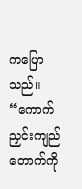ကပြောသည်။
“ကောက်ညှင်းကျည်တောက်ကို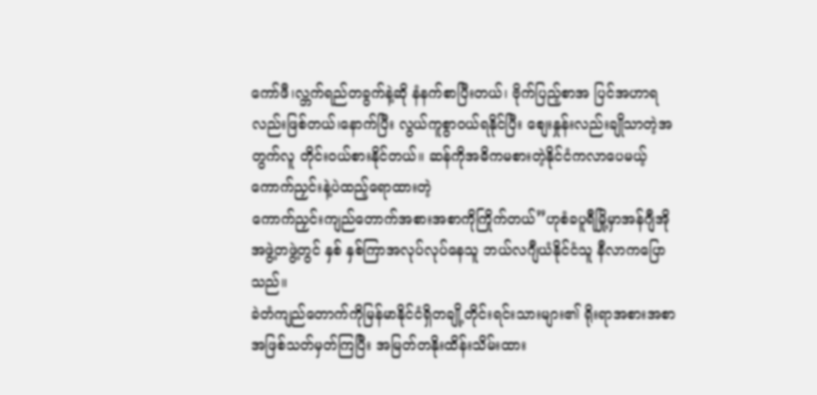ကော်ဖီ၊လ္ဘက်ရည်တခွက်နဲ့ဆို နံနက်စာပြီးတယ်၊ ဗိုက်ပြည့်စာအ ပြင်အဟာရလည်းဖြစ်တယ်၊နောက်ပြီး လွယ်ကူစွာ၀ယ်ရနိုင်ပြီး စျေးနှုန်းလည်းချိုသာတဲ့အတွက်လူ တိုင်း၀ယ်စားနိုင်တယ်။ ဆန်ကိုအဓိကမစားတဲ့နိုင်ငံကလာပေမယ့် ကောက်ညှင်းနဲ့ပဲထည့်ရောထားတဲ့
ကောက်ညှင်းကျည်တောက်အစားအစာကိုကြိုက်တယ်”ဟုစံခပူရီမြို့မှာအန်ဂျီအိုအဖွဲ့တဖွဲ့တွင် နှစ် နှစ်ကြာအလုပ်လုပ်နေသူ ဘယ်လဂျီယံနိုင်ငံသူ နီလာကပြောသည်။
ခဲတံကျည်တောက်ကိုမြန်မာနိုင်ငံရှိတချို့တိုင်းရင်းသားများ၏ ရိုးရာအစားအစာအဖြစ်သတ်မှတ်ကြပြီး အမြတ်တနိုးထိန်းသိမ်းထား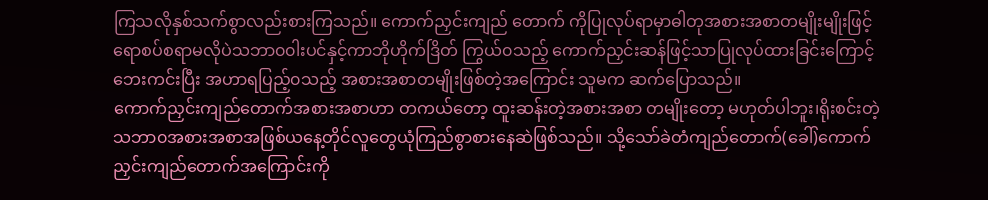ကြသလိုနှစ်သက်စွာလည်းစားကြသည်။ ကောက်ညှင်းကျည် တောက် ကိုပြုလုပ်ရာမှာဓါတုအစားအစာတမျိုးမျိုးဖြင့်ရောစပ်စရာမလိုပဲသဘာ၀၀ါးပင်နှင့်ကာဘိုဟိုက်ဒြိတ် ကြွယ်၀သည့် ကောက်ညှင်းဆန်ဖြင့်သာပြုလုပ်ထားခြင်းကြောင့် ဘေးကင်းပြီး အဟာရပြည့်၀သည့် အစားအစာတမျိုးဖြစ်တဲ့အကြောင်း သူမက ဆက်ပြောသည်။
ကောက်ညှင်းကျည်တောက်အစားအစာဟာ တကယ်တော့ ထူးဆန်းတဲ့အစားအစာ တမျိုးတော့ မဟုတ်ပါဘူး၊ရိုးစင်းတဲ့သဘာ၀အစားအစာအဖြစ်ယနေ့တိုင်လူတွေယုံကြည်စွာစားနေဆဲဖြစ်သည်။ သို့သော်ခဲတံကျည်တောက်(ခေါ်)ကောက်ညှင်းကျည်တောက်အကြောင်းကို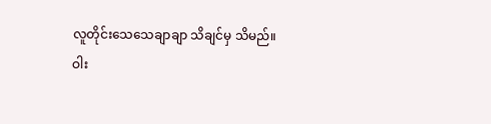လူတိုင်းသေသေချာချာ သိချင်မှ သိမည်။
ဝါး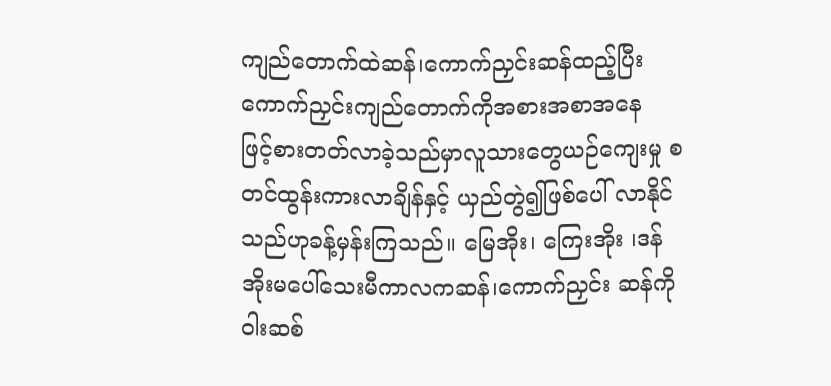ကျည်တောက်ထဲဆန်၊ကောက်ညှင်းဆန်ထည့်ပြီးကောက်ညှင်းကျည်တောက်ကိုအစားအစာအနေ
ဖြင့်စားတတ်လာခဲ့သည်မှာလူသားတွေယဉ်ကျေးမှု စတင်ထွန်းကားလာချိန်နှင့် ယှည်တွဲ၍ဖြစ်ပေါ် လာနိုင်သည်ဟုခန့်မှန်းကြသည်။ မြေအိုး၊ ကြေးအိုး ၊ဒန်အိုးမပေါ်သေးမီကာလကဆန်၊ကောက်ညှင်း ဆန်ကိုဝါးဆစ်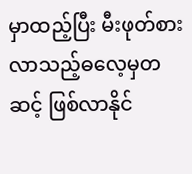မှာထည့်ပြီး မီးဖုတ်စားလာသည့်ဓလေ့မှတဆင့် ဖြစ်လာနိုင်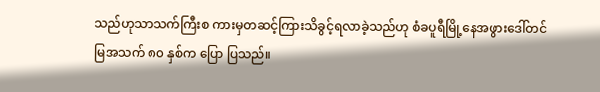သည်ဟုသာသက်ကြီးစ ကားမှတဆင့်ကြားသိခွင့်ရလာခဲ့သည်ဟု စံခပူရီမြို့နေအဖွားဒေါ်တင်မြအသက် ၈၀ နှစ်က ပြော ပြသည်။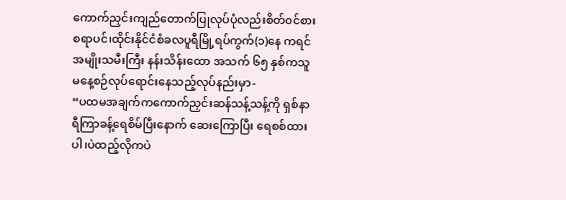ကောက်ညှင်းကျည်တောက်ပြုလုပ်ပုံလည်းစိတ်၀င်စားစရာပင်၊ထိုင်းနိုင်ငံစံခလပူရီမြို့ရပ်ကွက်(၁)နေ ကရင်အမျိုးသမီးကြီး နန်းသိန်းထော အသက် ၆၅ နှစ်ကသူမနေ့စဉ်လုပ်ရောင်းနေသည့်လုပ်နည်းမှာ-
“ပထမအချက်ကကောက်ညှင်းဆန်သန့်သန့်ကို ရှစ်နာရီကြာခန့်ရေစိမ်ပြီးနောက် ဆေးကြောပြီး ရေစစ်ထားပါ၊ပဲထည့်လိုကပဲ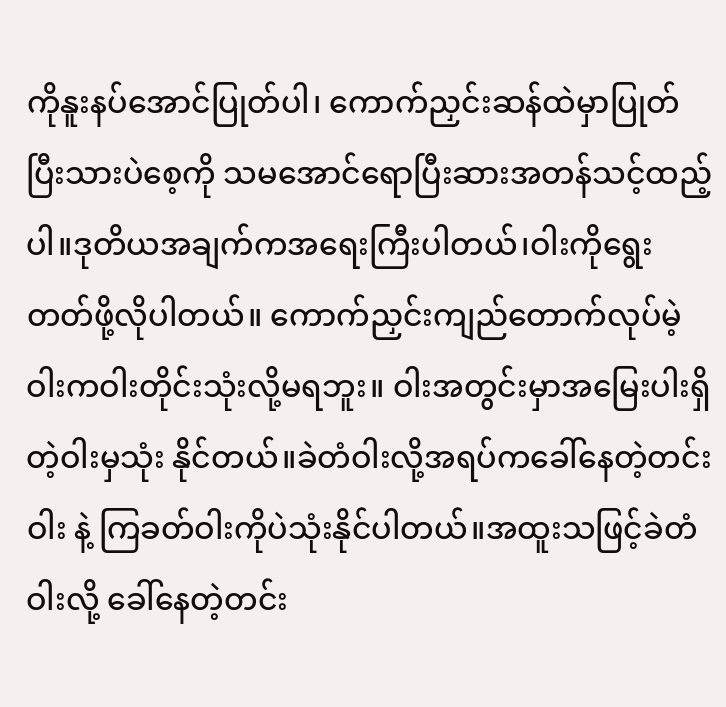ကိုနူးနပ်အောင်ပြုတ်ပါ၊ ကောက်ညှင်းဆန်ထဲမှာပြုတ်ပြီးသားပဲစေ့ကို သမအောင်ရောပြီးဆားအတန်သင့်ထည့်ပါ။ဒုတိယအချက်ကအရေးကြီးပါတယ်၊ဝါးကိုရွေးတတ်ဖို့လိုပါတယ်။ ကောက်ညှင်းကျည်တောက်လုပ်မဲ့ဝါးကဝါးတိုင်းသုံးလို့မရဘူး။ ဝါးအတွင်းမှာအမြေးပါးရှိတဲ့ဝါးမှသုံး နိုင်တယ်။ခဲတံဝါးလို့အရပ်ကခေါ်နေတဲ့တင်းဝါး နဲ့ ကြခတ်ဝါးကိုပဲသုံးနိုင်ပါတယ်။အထူးသဖြင့်ခဲတံဝါးလို့ ခေါ်နေတဲ့တင်း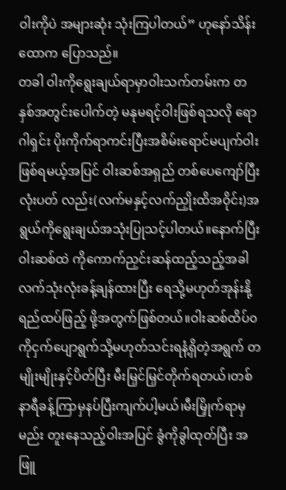ဝါးကိုပဲ အများဆုံး သုံးကြပါတယ်” ဟုနော်သိန်းထောက ပြောသည်။
တခါ ဝါးကိုရွေးချယ်ရာမှာဝါးသက်တမ်းက တနှစ်အတွင်းပေါက်တဲ့ မနုမရင့်ဝါးဖြစ်ရသလို ရောဂါရှင်း ပိုးကိုက်ရာကင်းပြီးအစိမ်းရောင်မပျက်ဝါးဖြစ်ရမယ့်အပြင် ဝါးဆစ်အရှည် တစ်ပေကျော်ပြီး လုံးပတ် လည်း(လက်မနှင့်လက်ညှိုးထိအဝိုင်း)အရွယ်ကိုရွေးချယ်အသုံးပြုသင့်ပါတယ်။နောက်ပြီး ဝါးဆစ်ထဲ ကိုကောက်ညှင်းဆန်ထည့်သည့်အခါလက်သုံးလုံးခန့်ချန်ထားပြီး ရေသို့မဟုတ်အုန်းနို့ရည်ထပ်ဖြည့် ဖို့အတွက်ဖြစ်တယ်။ဝါးဆစ်ထိပ်၀ကိုငှက်ပျောရွက်သို့မဟုတ်သင်းရနံ့ရှိတဲ့အရွက် တမျိုးမျိုးနှင့်ပိတ်ပြီး မီးမြှင်မြှင်တိုက်ရတယ်၊တစ်နာရီခန့်ကြာမှနပ်ပြီးကျက်ပါ့မယ်၊မီးမြှိုက်ရာမှမည်း တူးနေသည့်ဝါးအပြင် ခွံကိုခွါထုတ်ပြီး အဖြူ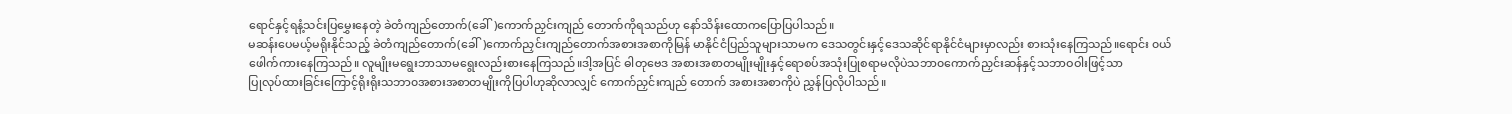ရောင်နှင့်ရနံ့သင်းပြမွှေးနေတဲ့ ခဲတံကျည်တောက်(ခေါ်)ကောက်ညှင်းကျည် တောက်ကိုရသည်ဟု နော်သိန်းထောကပြောပြပါသည်။
မဆန်းပေမယ့်မရိုးနိုင်သည့် ခဲတံကျည်တောက်(ခေါ်)ကောက်ညှင်းကျည်တောက်အစားအစာကိုမြန် မာနိုင်ငံပြည်သူများသာမက ဒေသတွင်းနှင့်ဒေသဆိုင်ရာနိုင်ငံများမှာလည်း စားသုံးနေကြသည်။ရောင်း ၀ယ်ဖေါက်ကားနေကြသည်။ လူမျိုးမရွေးဘာသာမရွေးလည်းစားနေကြသည်။ဒါ့အပြင် ဓါတုဗေဒ အစားအစာတမျိုးမျိုးနှင့်ရောစပ်အသုံးပြုစရာမလိုပဲသဘာ၀ကောက်ညှင်းဆန်နှင့်သဘာဝဝါးဖြင့်သာ
ပြုလုပ်ထားခြင်းကြောင့်ရိုးရိုးသဘာ၀အစားအစာတမျိုးကိုပြပါဟုဆိုလာလျှင် ကောက်ညှင်းကျည် တောက် အစားအစာကိုပဲ ညွှန်ပြလိုပါသည်။